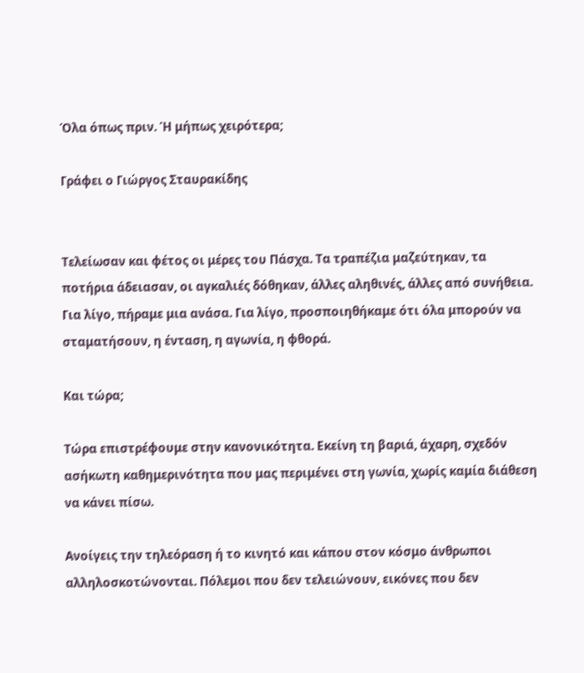Όλα όπως πριν. Ή μήπως χειρότερα;

Γράφει ο Γιώργος Σταυρακίδης


Τελείωσαν και φέτος οι μέρες του Πάσχα. Τα τραπέζια μαζεύτηκαν, τα ποτήρια άδειασαν, οι αγκαλιές δόθηκαν, άλλες αληθινές, άλλες από συνήθεια. Για λίγο, πήραμε μια ανάσα. Για λίγο, προσποιηθήκαμε ότι όλα μπορούν να σταματήσουν, η ένταση, η αγωνία, η φθορά.

Και τώρα;

Τώρα επιστρέφουμε στην κανονικότητα. Εκείνη τη βαριά, άχαρη, σχεδόν ασήκωτη καθημερινότητα που μας περιμένει στη γωνία, χωρίς καμία διάθεση να κάνει πίσω.

Ανοίγεις την τηλεόραση ή το κινητό και κάπου στον κόσμο άνθρωποι αλληλοσκοτώνονται. Πόλεμοι που δεν τελειώνουν, εικόνες που δεν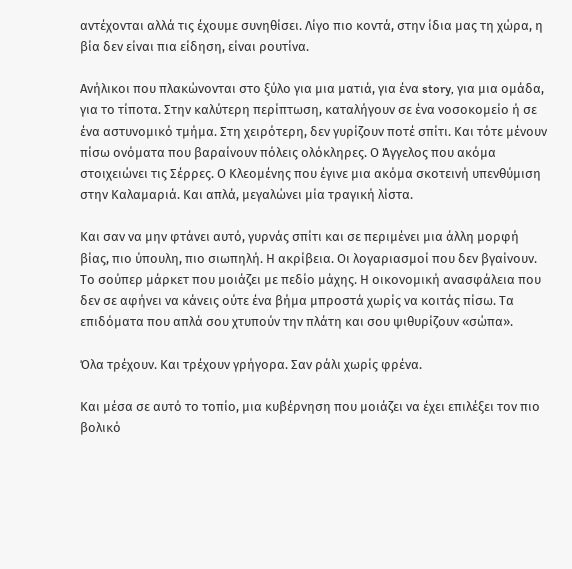αντέχονται αλλά τις έχουμε συνηθίσει. Λίγο πιο κοντά, στην ίδια μας τη χώρα, η βία δεν είναι πια είδηση, είναι ρουτίνα.

Ανήλικοι που πλακώνονται στο ξύλο για μια ματιά, για ένα story, για μια ομάδα, για το τίποτα. Στην καλύτερη περίπτωση, καταλήγουν σε ένα νοσοκομείο ή σε ένα αστυνομικό τμήμα. Στη χειρότερη, δεν γυρίζουν ποτέ σπίτι. Και τότε μένουν πίσω ονόματα που βαραίνουν πόλεις ολόκληρες. Ο Άγγελος που ακόμα στοιχειώνει τις Σέρρες. Ο Κλεομένης που έγινε μια ακόμα σκοτεινή υπενθύμιση στην Καλαμαριά. Και απλά, μεγαλώνει μία τραγική λίστα.

Και σαν να μην φτάνει αυτό, γυρνάς σπίτι και σε περιμένει μια άλλη μορφή βίας, πιο ύπουλη, πιο σιωπηλή. Η ακρίβεια. Οι λογαριασμοί που δεν βγαίνουν. Το σούπερ μάρκετ που μοιάζει με πεδίο μάχης. Η οικονομική ανασφάλεια που δεν σε αφήνει να κάνεις ούτε ένα βήμα μπροστά χωρίς να κοιτάς πίσω. Τα επιδόματα που απλά σου χτυπούν την πλάτη και σου ψιθυρίζουν «σώπα».

Όλα τρέχουν. Και τρέχουν γρήγορα. Σαν ράλι χωρίς φρένα.

Και μέσα σε αυτό το τοπίο, μια κυβέρνηση που μοιάζει να έχει επιλέξει τον πιο βολικό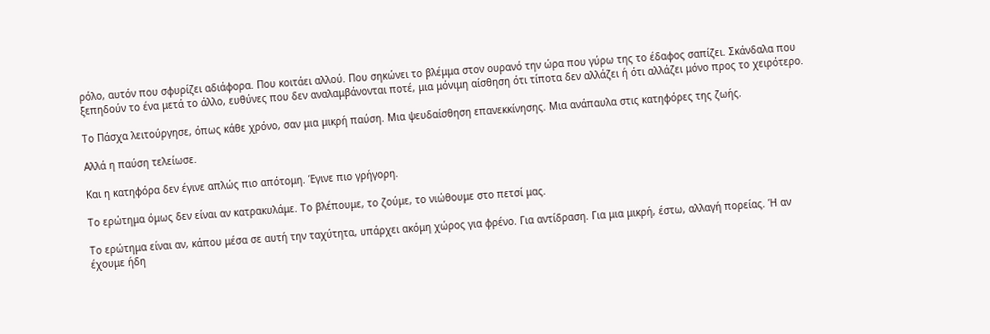ρόλο, αυτόν που σφυρίζει αδιάφορα. Που κοιτάει αλλού. Που σηκώνει το βλέμμα στον ουρανό την ώρα που γύρω της το έδαφος σαπίζει. Σκάνδαλα που ξεπηδούν το ένα μετά το άλλο, ευθύνες που δεν αναλαμβάνονται ποτέ, μια μόνιμη αίσθηση ότι τίποτα δεν αλλάζει ή ότι αλλάζει μόνο προς το χειρότερο.

Το Πάσχα λειτούργησε, όπως κάθε χρόνο, σαν μια μικρή παύση. Μια ψευδαίσθηση επανεκκίνησης. Μια ανάπαυλα στις κατηφόρες της ζωής.

Αλλά η παύση τελείωσε.

Και η κατηφόρα δεν έγινε απλώς πιο απότομη. Έγινε πιο γρήγορη.

Το ερώτημα όμως δεν είναι αν κατρακυλάμε. Το βλέπουμε, το ζούμε, το νιώθουμε στο πετσί μας.

Το ερώτημα είναι αν, κάπου μέσα σε αυτή την ταχύτητα, υπάρχει ακόμη χώρος για φρένο. Για αντίδραση. Για μια μικρή, έστω, αλλαγή πορείας. Ή αν έχουμε ήδη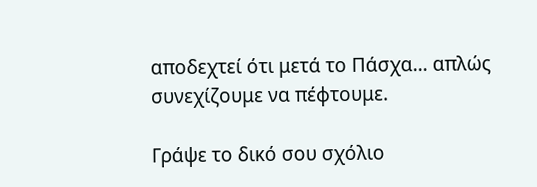αποδεχτεί ότι μετά το Πάσχα… απλώς συνεχίζουμε να πέφτουμε.

Γράψε το δικό σου σχόλιο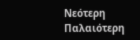Νεότερη Παλαιότερη